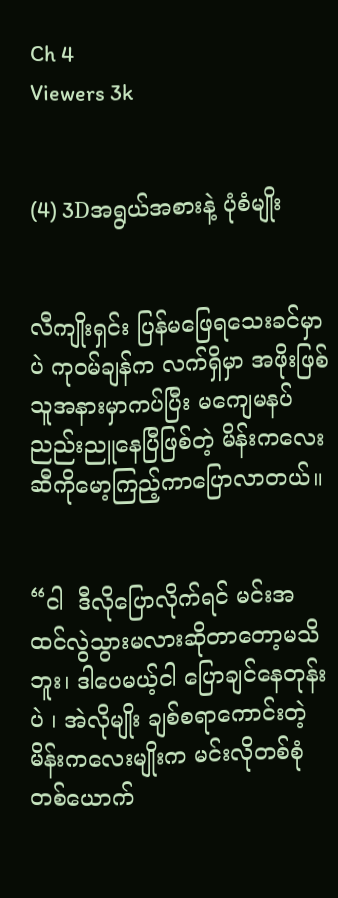Ch 4
Viewers 3k


(4) 3Dအရွယ်အစားနဲ့ ပုံစံမျိုး


လီကျိုးရှင်း ပြန်မဖြေရသေးခင်မှာပဲ ကုဝမ်ချန်က လက်ရှိမှာ အဖိုးဖြစ်သူအနားမှာကပ်ပြီး မကျေမနပ်ညည်းညူနေပြီဖြစ်တဲ့ မိန်းကလေးဆီကိုမော့ကြည့်ကာပြောလာတယ်။


“ငါ  ဒီလိုပြောလိုက်ရင် မင်းအထင်လွဲသွားမလားဆိုတာတော့မသိဘူး၊ ဒါပေမယ့်ငါ ပြောချင်နေတုန်းပဲ ၊ အဲလိုမျိုး ချစ်စရာကောင်းတဲ့ မိန်းကလေးမျိုးက မင်းလိုတစ်စုံတစ်ယောက်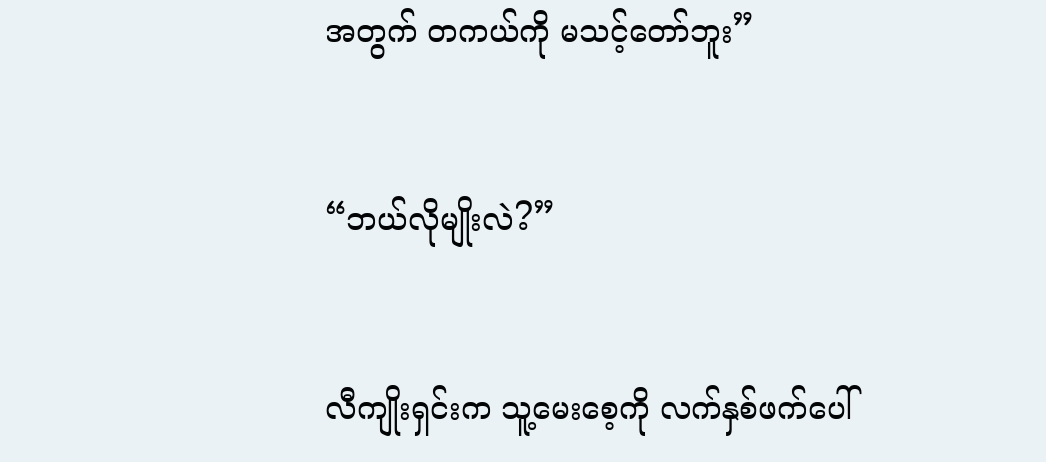အတွက် တကယ်ကို မသင့်တော်ဘူး”


“ဘယ်လိုမျိုးလဲ?”


လီကျိုးရှင်းက သူ့မေးစေ့ကို လက်နှစ်ဖက်ပေါ်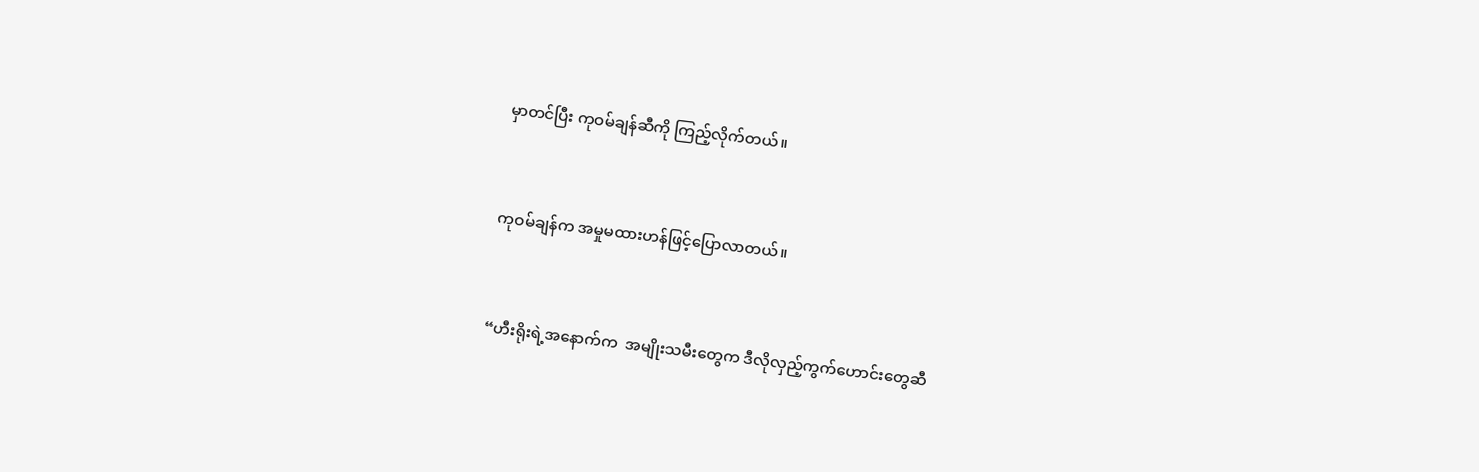မှာတင်ပြီး ကုဝမ်ချန်ဆီကို ကြည့်လိုက်တယ်။


ကုဝမ်ချန်က အမှုမထားဟန်ဖြင့်ပြောလာတယ်။


“ဟီးရိုးရဲ့အနောက်က  အမျိုးသမီးတွေက ဒီလိုလှည့်ကွက်ဟောင်းတွေဆီ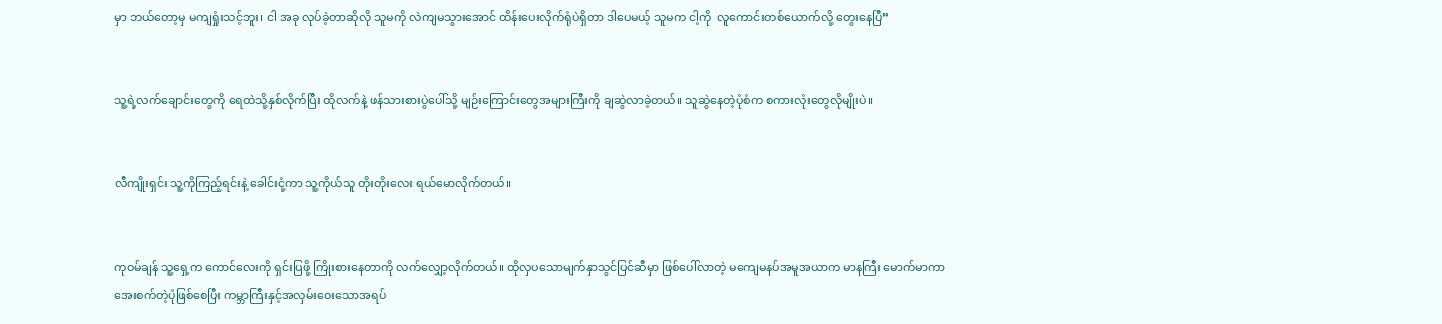မှာ ဘယ်တော့မှ မကျရှုံးသင့်ဘူး၊ ငါ အခု လုပ်ခဲ့တာဆိုလို သူမကို လဲကျမသွားအောင် ထိန်းပေးလိုက်ရုံပဲရှိတာ ဒါပေမယ့် သူမက ငါ့ကို  လူကောင်းတစ်ယောက်လို့ တွေးနေပြီ”


သူ့ရဲ့လက်ချောင်းတွေကို ရေထဲသို့နှစ်လိုက်ပြီး ထိုလက်နဲ့ ဖန်သားစားပွဲပေါ်သို့ မျဉ်းကြောင်းတွေအများကြီးကို ချဆွဲလာခဲ့တယ်။ သူဆွဲနေတဲ့ပုံစံက စကားလုံးတွေလိုမျိုးပဲ။


လီကျိုးရှင်း သူ့ကိုကြည့်ရင်းနဲ့ ခေါင်းငုံ့ကာ သူ့ကိုယ်သူ တိုးတိုးလေး ရယ်မောလိုက်တယ်။


ကုဝမ်ချန် သူ့ရှေ့က ကောင်လေးကို ရှင်းပြဖို့ ကြိုးစားနေတာကို လက်လျှော့လိုက်တယ်။ ထိုလှပသောမျက်နှာသွင်ပြင်ဆီမှာ ဖြစ်ပေါ်လာတဲ့ မကျေမနပ်အမူအယာက မာနကြီး မောက်မာကာ အေးစက်တဲ့ပုံဖြစ်စေပြီး ကမ္ဘာကြီးနှင့်အလှမ်းဝေးသောအရပ်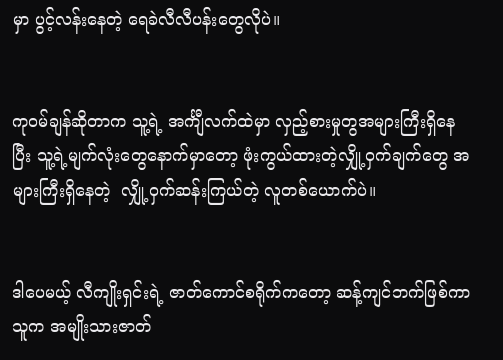မှာ ပွင့်လန်းနေတဲ့ ရေခဲလီလီပန်းတွေလိုပဲ။


ကုဝမ်ချန်ဆိုတာက သူ့ရဲ့ အင်္ကျီလက်ထဲမှာ လှည့်စားမှုတွအများကြီးရှိနေပြီး သူ့ရဲ့မျက်လုံးတွေနောက်မှာတော့ ဖုံးကွယ်ထားတဲ့လျှို့ဝှက်ချက်တွေ အများကြီးရှိနေတဲ့  လျှို့ဝှက်ဆန်းကြယ်တဲ့ လူတစ်ယောက်ပဲ။


ဒါပေမယ့် လီကျိုးရှင်းရဲ့ ဇာတ်ကောင်စရိုက်ကတော့ ဆန့်ကျင်ဘက်ဖြစ်ကာ သူက အမျိုးသားဇာတ်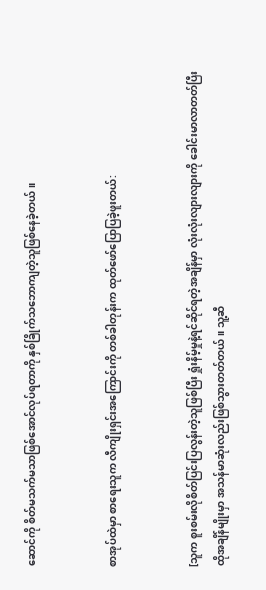ဆောင်ကို စိတ်မသက်မသာဖြစ်အောင်လုပ်ရတာကို နှစ်ခြိုက်သဘောကျတဲ့သူဖြစ်နေခဲ့တယ်။


စာအုပ်ထဲမှာ စာရေးသူက လီကျိုးရှင်းအကြောင်းကို တစ်ခါတုန်းက ထုတ်ဖော်ပြောပြခဲ့ဖူးတယ်:


[သူက စူးစမ်းလိုစိတ်ပြင်းပြလွန်းတဲ့သူဖြစ်ပြီး ရှုံးနိမ့်မှုနဲ့ရင်ဆိုင်ရတဲ့အချိန်မှာ လုံးလုံးလျားလျားကို ခေါင်းမာလာတတ်ပြီး ထိုအချိန်မျိုးမှာ အသန်မာဆုံးလည်းဖြစ်သွားတတ်တယ်။ သူ့ဆီ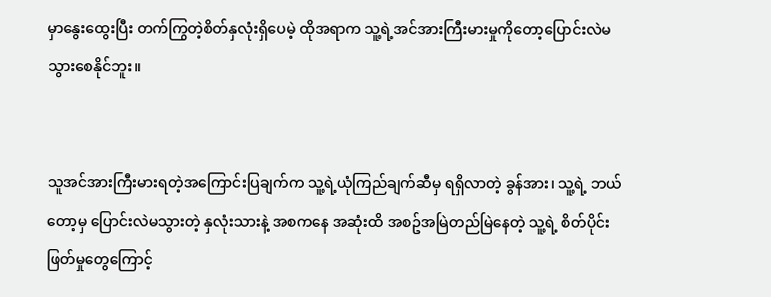မှာနွေးထွေးပြီး တက်ကြွတဲ့စိတ်နှလုံးရှိပေမဲ့ ထိုအရာက သူ့ရဲ့အင်အားကြီးမားမှုကိုတော့ပြောင်းလဲမသွားစေနိုင်ဘူး။


သူအင်အားကြီးမားရတဲ့အကြောင်းပြချက်က သူ့ရဲ့ယုံကြည်ချက်ဆီမှ ရရှိလာတဲ့ ခွန်အား၊ သူ့ရဲ့ ဘယ်တော့မှ ပြောင်းလဲမသွားတဲ့ နှလုံးသားနဲ့ အစကနေ အဆုံးထိ အစဥ်အမြဲတည်မြဲနေတဲ့ သူ့ရဲ့ စိတ်ပိုင်းဖြတ်မှုတွေကြောင့်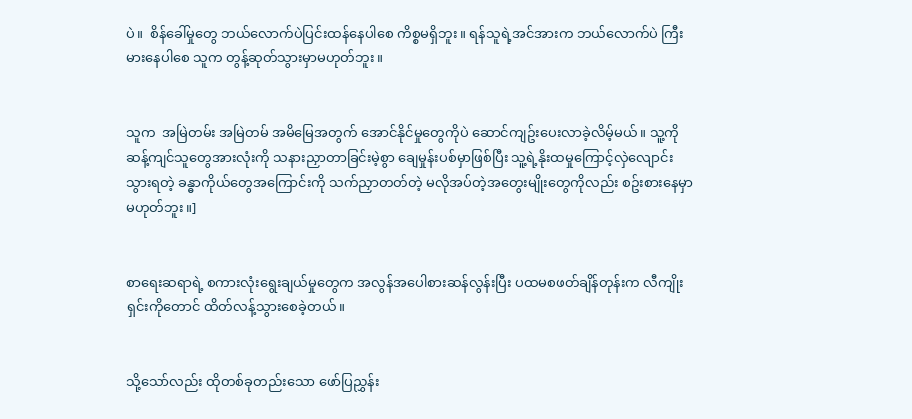ပဲ။  စိန်ခေါ်မှုတွေ ဘယ်လောက်ပဲပြင်းထန်နေပါစေ ကိစ္စမရှိဘူး။ ရန်သူရဲ့အင်အားက ဘယ်လောက်ပဲ ကြီးမားနေပါစေ သူက တွန့်ဆုတ်သွားမှာမဟုတ်ဘူး။


သူက  အမြဲတမ်း အမြဲတမ် အမိမြေအတွက် အောင်နိုင်မှုတွေကိုပဲ ဆောင်ကျဥ်းပေးလာခဲ့လိမ့်မယ်။ သူ့ကို ဆန့်ကျင်သူတွေအားလုံးကို သနားညှာတာခြင်းမဲ့စွာ ချေမှုန်းပစ်မှာဖြစ်ပြီး သူ့ရဲ့နိုးထမှုကြောင့်လှဲလျောင်းသွားရတဲ့ ခန္ဓာကိုယ်တွေအကြောင်းကို သက်ညှာတတ်တဲ့ မလိုအပ်တဲ့အတွေးမျိုးတွေကိုလည်း စဥ်းစားနေမှာမဟုတ်ဘူး။]


စာရေးဆရာရဲ့ စကားလုံးရွေးချယ်မှုတွေက အလွန်အပေါစားဆန်လွန်းပြီး ပထမစဖတ်ချိန်တုန်းက လီကျိုးရှင်းကိုတောင် ထိတ်လန့်သွားစေခဲ့တယ်။


သို့သော်လည်း ထိုတစ်ခုတည်းသော ဖော်ပြညွှန်း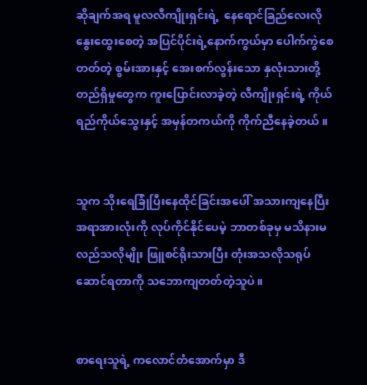ဆိုချက်အရ မူလလီကျိုးရှင်းရဲ့  နေရောင်ခြည်လေးလိုနွေးထွေးစေတဲ့ အပြင်ပိုင်းရဲ့နောက်ကွယ်မှာ ပေါက်ကွဲစေတတ်တဲ့ စွမ်းအားနှင့် အေးစက်လွန်းသော နှလုံးသားတို့ တည်ရှိမှုတွေက ကူးပြောင်းလာခဲ့တဲ့ လီကျိုးရှင်းရဲ့ ကိုယ်ရည်ကိုယ်သွေးနှင့် အမှန်တကယ်ကို ကိုက်ညီနေခဲ့တယ်။


သူက သိုးရေခြုံပြီးနေထိုင်ခြင်းအပေါ် အသားကျနေပြီး အရာအားလုံးကို လုပ်ကိုင်နိုင်ပေမဲ့ ဘာတစ်ခုမှ မသိနားမလည်သလိုမျိုး ဖြူစင်ရိုးသားပြီး တုံးအသလိုသရုပ်ဆောင်ရတာကို သဘောကျတတ်တဲ့သူပဲ။


စာရေးသူရဲ့ ကလောင်တံအောက်မှာ ဒီ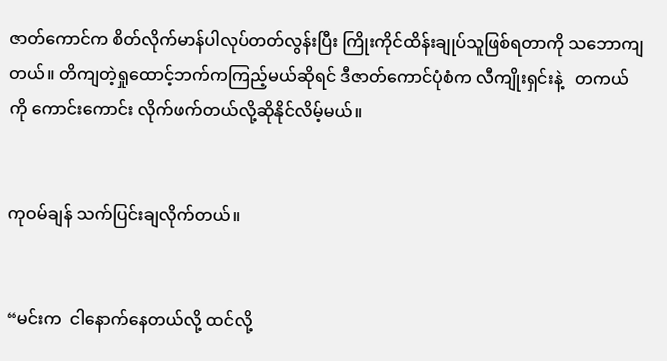ဇာတ်ကောင်က စိတ်လိုက်မာန်ပါလုပ်တတ်လွန်းပြီး ကြိုးကိုင်ထိန်းချုပ်သူဖြစ်ရတာကို သဘောကျတယ်။ တိကျတဲ့ရှုထောင့်ဘက်ကကြည့်မယ်ဆိုရင် ဒီဇာတ်ကောင်ပုံစံက လီကျိုးရှင်းနဲ့   တကယ်ကို ကောင်းကောင်း လိုက်ဖက်တယ်လို့ဆိုနိုင်လိမ့်မယ်။


ကုဝမ်ချန် သက်ပြင်းချလိုက်တယ်။


“မင်းက  ငါနောက်နေတယ်လို့ ထင်လို့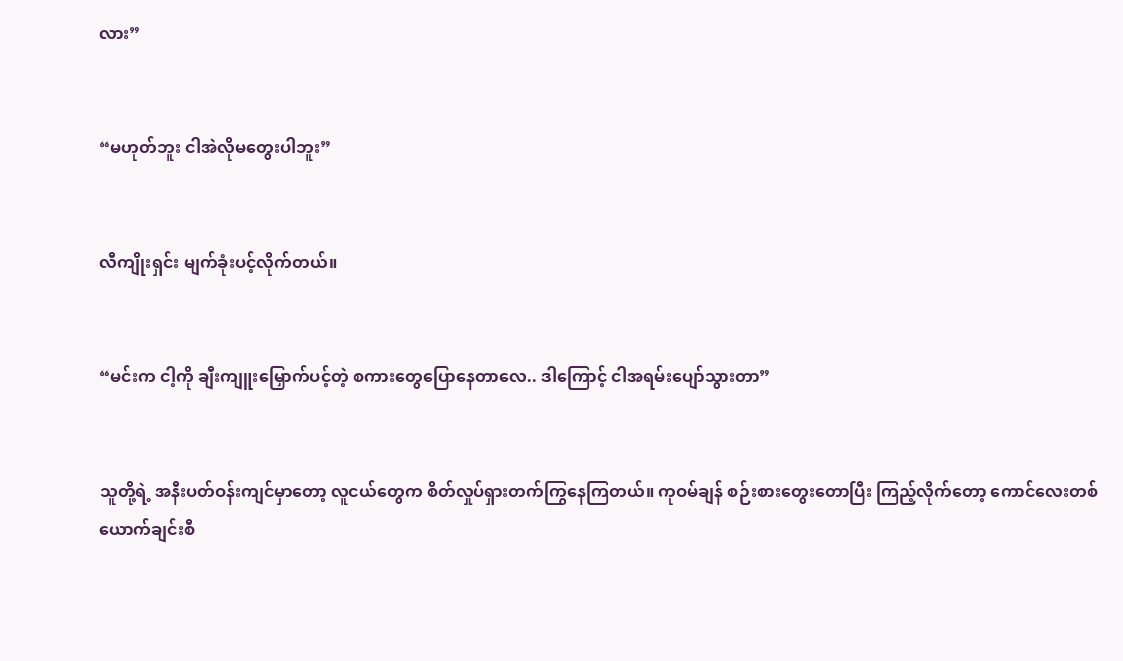လား”


“မဟုတ်ဘူး ငါအဲလိုမတွေးပါဘူး”


လီကျိုးရှင်း မျက်ခုံးပင့်လိုက်တယ်။


“မင်းက ငါ့ကို ချီးကျူးမြှောက်ပင့်တဲ့ စကားတွေပြောနေတာလေ.. ဒါကြောင့် ငါအရမ်းပျော်သွားတာ”


သူတို့ရဲ့ အနီးပတ်ဝန်းကျင်မှာတော့ လူငယ်တွေက စိတ်လှုပ်ရှားတက်ကြွနေကြတယ်။ ကုဝမ်ချန် စဉ်းစားတွေးတောပြီး ကြည့်လိုက်တော့ ကောင်လေးတစ်ယောက်ချင်းစီ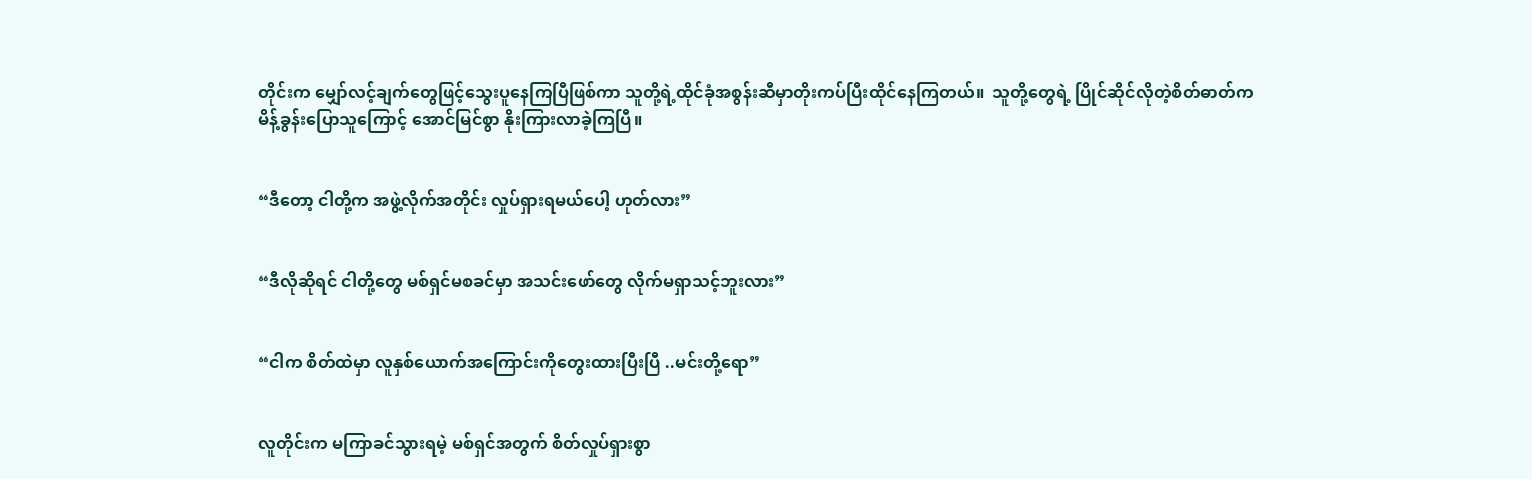တိုင်းက မျှော်လင့်ချက်တွေဖြင့်သွေးပူနေကြပြီဖြစ်ကာ သူတို့ရဲ့ထိုင်ခုံအစွန်းဆီမှာတိုးကပ်ပြီးထိုင်နေကြတယ်။  သူတို့တွေရဲ့ ပြိုင်ဆိုင်လိုတဲ့စိတ်ဓာတ်က မိန့်ခွန်းပြောသူကြောင့် အောင်မြင်စွာ နိုးကြားလာခဲ့ကြပြီ။


“ဒီတော့ ငါတို့က အဖွဲ့လိုက်အတိုင်း လှုပ်ရှားရမယ်ပေါ့ ဟုတ်လား”


“ဒီလိုဆိုရင် ငါတို့တွေ မစ်ရှင်မစခင်မှာ အသင်းဖော်တွေ လိုက်မရှာသင့်ဘူးလား”


“ငါက စိတ်ထဲမှာ လူနှစ်ယောက်အကြောင်းကိုတွေးထားပြီးပြီ ..မင်းတို့ရော”


လူတိုင်းက မကြာခင်သွားရမဲ့ မစ်ရှင်အတွက် စိတ်လှုပ်ရှားစွာ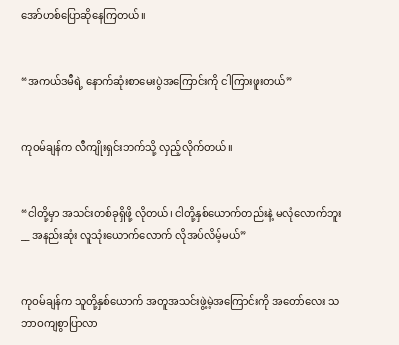အော်ဟစ်ပြောဆိုနေကြတယ်။


“အကယ်ဒမီရဲ့ နောက်ဆုံးစာမေးပွဲအကြောင်းကို ငါကြားဖူးတယ်”


ကုဝမ်ချန်က လီကျိုးရှင်းဘက်သို့ လှည့်လိုက်တယ်။


“ငါတို့မှာ အသင်းတစ်ခုရှိဖို့ လိုတယ်၊ ငါတို့နှစ်ယောက်တည်းနဲ့ မလုံလောက်ဘူး __ အနည်းဆုံး လူသုံးယောက်လောက် လိုအပ်လိမ့်မယ်”


ကုဝမ်ချန်က သူတို့နှစ်ယောက် အတူအသင်းဖွဲ့မဲ့အကြောင်းကို အတော်လေး သဘာဝကျစွာပြာလာ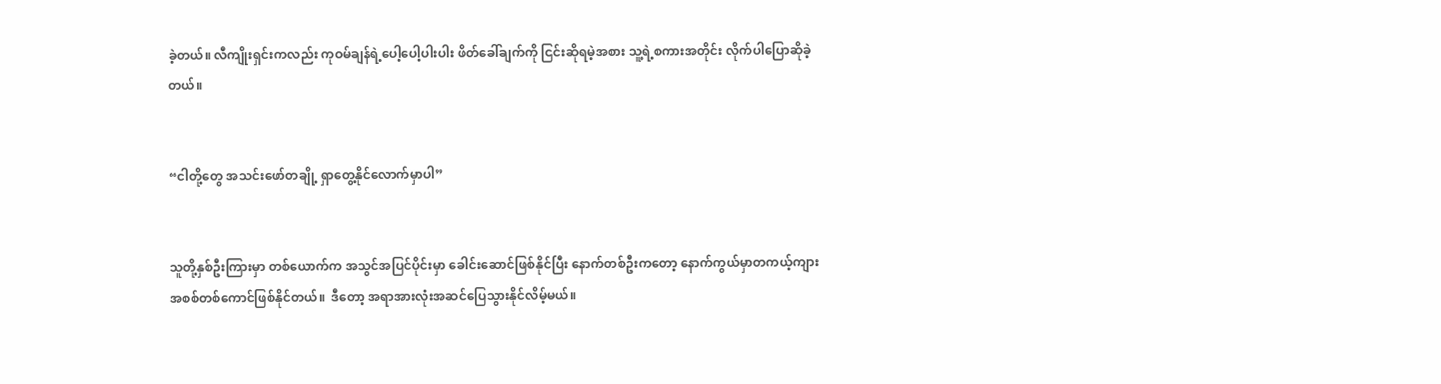ခဲ့တယ်။ လီကျိုးရှင်းကလည်း ကုဝမ်ချန်ရဲ့ပေါ့ပေါ့ပါးပါး ဖိတ်ခေါ်ချက်ကို ငြင်းဆိုရမဲ့အစား သူ့ရဲ့စကားအတိုင်း လိုက်ပါပြောဆိုခဲ့တယ်။


“ငါတို့တွေ အသင်းဖော်တချို့ ရှာတွေ့နိုင်လောက်မှာပါ”


သူတို့နှစ်ဦးကြားမှာ တစ်ယောက်က အသွင်အပြင်ပိုင်းမှာ ခေါင်းဆောင်ဖြစ်နိုင်ပြီး နောက်တစ်ဦးကတော့ နောက်ကွယ်မှာတကယ့်ကျားအစစ်တစ်ကောင်ဖြစ်နိုင်တယ်။  ဒီတော့ အရာအားလုံးအဆင်ပြေသွားနိုင်လိမ့်မယ်။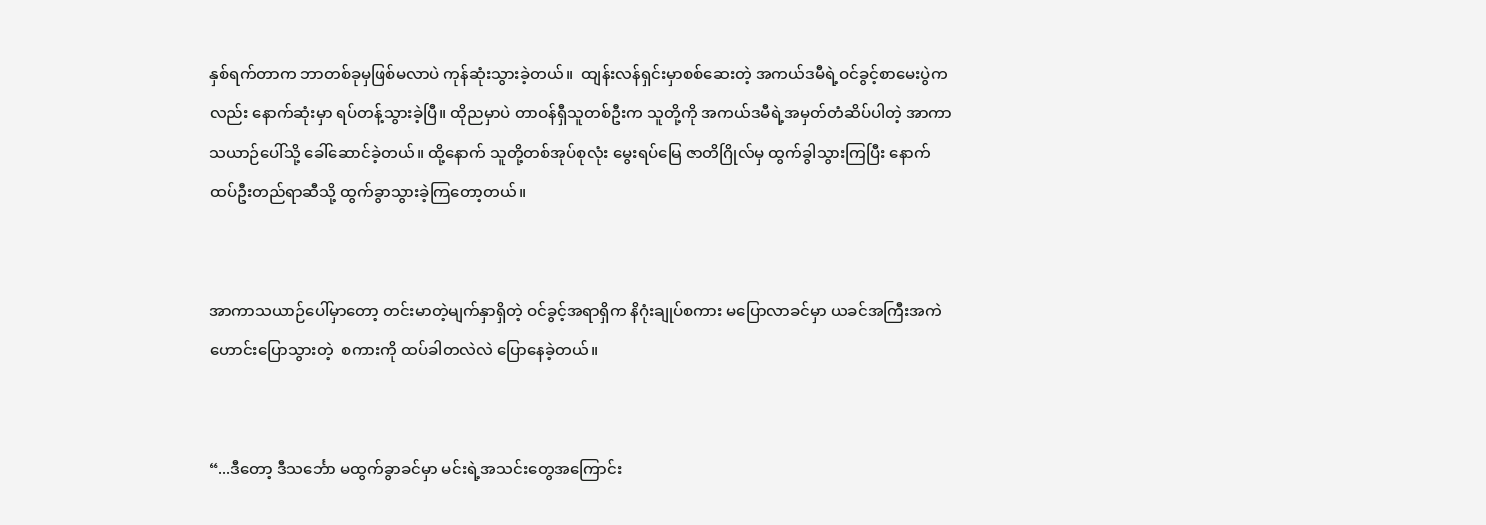နှစ်ရက်တာက ဘာတစ်ခုမှဖြစ်မလာပဲ ကုန်ဆုံးသွားခဲ့တယ်။  ထျန်းလန်ရှင်းမှာစစ်ဆေးတဲ့ အကယ်ဒမီရဲ့ဝင်ခွင့်စာမေးပွဲကလည်း နောက်ဆုံးမှာ ရပ်တန့်သွားခဲ့ပြီ။ ထိုညမှာပဲ တာဝန်ရှီသူတစ်ဦးက သူတို့ကို အကယ်ဒမီရဲ့အမှတ်တံဆိပ်ပါတဲ့ အာကာသယာဉ်ပေါ်သို့ ခေါ်ဆောင်ခဲ့တယ်။ ထို့နောက် သူတို့တစ်အုပ်စုလုံး မွေးရပ်မြေ ဇာတိဂြိုလ်မှ ထွက်ခွါသွားကြပြီး နောက်ထပ်ဦးတည်ရာဆီသို့ ထွက်ခွာသွားခဲ့ကြတော့တယ်။


အာကာသယာဉ်ပေါ်မှာတော့ တင်းမာတဲ့မျက်နှာရှိတဲ့ ဝင်ခွင့်အရာရှိက နိဂုံးချုပ်စကား မပြောလာခင်မှာ ယခင်အကြီးအကဲဟောင်းပြောသွားတဲ့  စကားကို ထပ်ခါတလဲလဲ ပြောနေခဲ့တယ်။


“...ဒီတော့ ဒီသင်္ဘော မထွက်ခွာခင်မှာ မင်းရဲ့အသင်းတွေအကြောင်း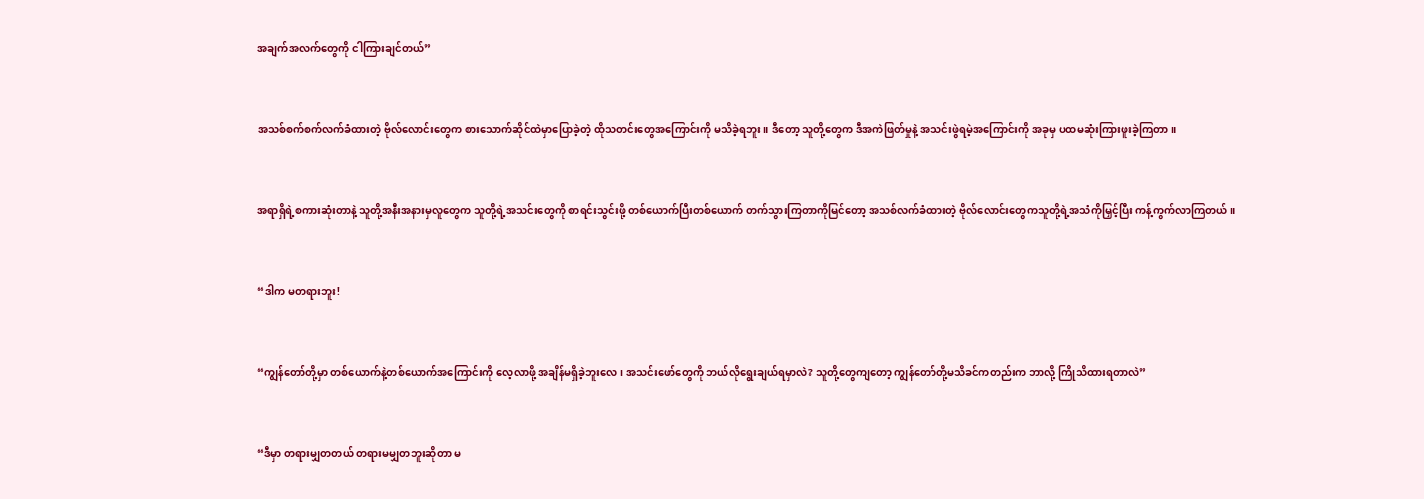အချက်အလက်တွေကို ငါကြားချင်တယ်”


အသစ်စက်စက်လက်ခံထားတဲ့ ဗိုလ်လောင်းတွေက စားသောက်ဆိုင်ထဲမှာပြောခဲ့တဲ့ ထိုသတင်းတွေအကြောင်းကို မသိခဲ့ရဘူး။ ဒီတော့ သူတို့တွေက ဒီအကဲဖြတ်မှုနဲ့ အသင်းဖွဲရမဲ့အကြောင်းကို အခုမှ ပထမဆုံးကြားဖူးခဲ့ကြတာ။


အရာရှိရဲ့စကားဆုံးတာနဲ့ သူတို့အနီးအနားမှလူတွေက သူတို့ရဲ့အသင်းတွေကို စာရင်းသွင်းဖို့ တစ်ယောက်ပြီးတစ်ယောက် တက်သွားကြတာကိုမြင်တော့ အသစ်လက်ခံထားတဲ့ ဗိုလ်လောင်းတွေကသူတို့ရဲ့အသံကိုမြှင့်ပြီး ကန့်ကွက်လာကြတယ်။


“ဒါက မတရားဘူး!


“ကျွန်တော်တို့မှာ တစ်ယောက်နဲ့တစ်ယောက်အကြောင်းကို လေ့လာဖို့ အချိန်မရှိခဲ့ဘူးလေ၊ အသင်းဖော်တွေကို ဘယ်လိုရွေးချယ်ရမှာလဲ? သူတို့တွေကျတော့ ကျွန်တော်တို့မသိခင်ကတည်းက ဘာလို့ ကြိုသိထားရတာလဲ”


“ဒီမှာ တရားမျှတတယ် တရားမမျှတဘူးဆိုတာ မ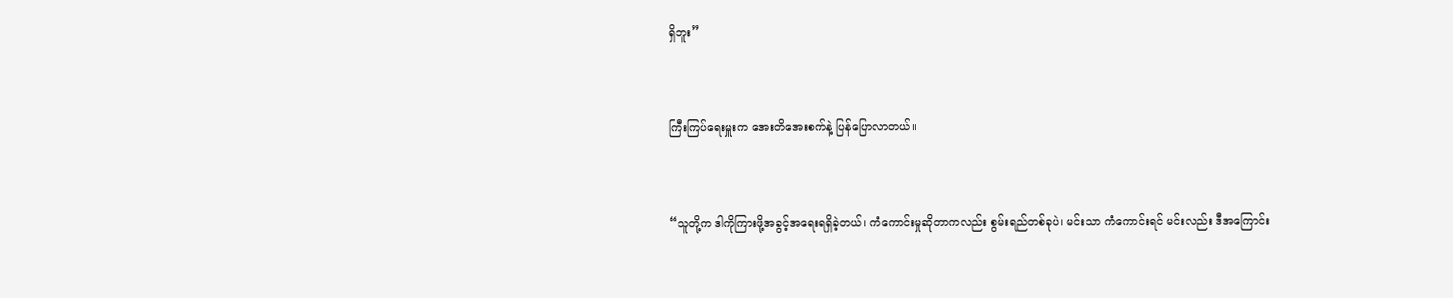ရှိဘူး”


ကြီးကြပ်ရေးမှူးက အေးတိအေးစက်နဲ့ ပြန်ပြောလာတယ်။


“သူတို့က ဒါကိုကြားဖို့အခွင့်အရေးရရှိခဲ့တယ်၊ ကံကောင်းမှုဆိုတာကလည်း စွမ်းရည်တစ်ခုပဲ၊ မင်းသာ ကံကောင်းရင် မင်းလည်း ဒီအကြောင်း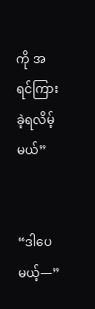ကို အရင်ကြားခဲ့ရလိမ့်မယ်”


“ဒါပေမယ့်—”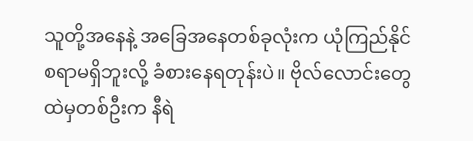သူတို့အနေနဲ့ အခြေအနေတစ်ခုလုံးက ယုံကြည်နိုင်စရာမရှိဘူးလို့ ခံစားနေရတုန်းပဲ။ ဗိုလ်လောင်းတွေထဲမှတစ်ဦးက နီရဲ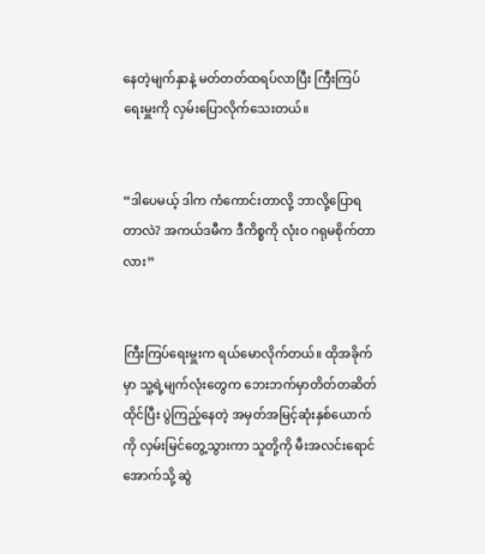နေတဲ့မျက်နှာနဲ့ မတ်တတ်ထရပ်လာပြီး ကြီးကြပ်ရေးမှူးကို လှမ်းပြောလိုက်သေးတယ်။


“ဒါပေမယ့် ဒါက ကံကောင်းတာလို့ ဘာလို့ပြောရတာလဲ? အကယ်ဒမီက ဒီကိစ္စကို လုံးဝ ဂရုမစိုက်တာလား”


ကြီးကြပ်ရေးမှူးက ရယ်မောလိုက်တယ်။ ထိုအခိုက်မှာ သူ့ရဲ့မျက်လုံးတွေက ဘေးဘက်မှာတိတ်တဆိတ်ထိုင်ပြီး ပွဲကြည့်နေတဲ့ အမှတ်အမြင့်ဆုံးနှစ်ယောက်ကို လှမ်းမြင်တွေ့သွားကာ သူတို့ကို မီးအလင်းရောင်အောက်သို့ ဆွဲ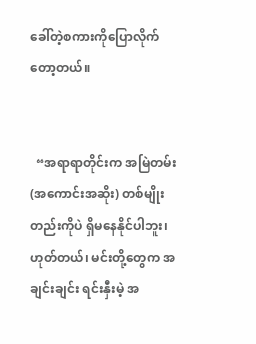ခေါ်တဲ့စကားကိုပြောလိုက်တော့တယ်။


  “အရာရာတိုင်းက အမြဲတမ်း (အကောင်းအဆိုး) တစ်မျိုးတည်းကိုပဲ ရှိမနေနိုင်ပါဘူး၊  ဟုတ်တယ်၊ မင်းတို့တွေက အချင်းချင်း ရင်းနှီးမဲ့ အ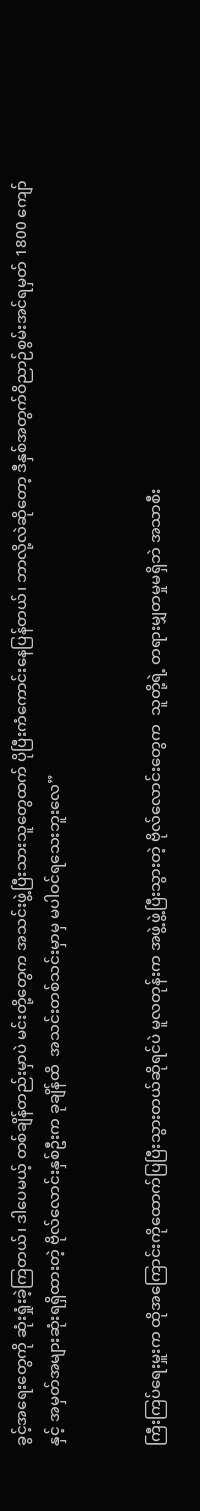ခွင့်အရေးတွေကို ဆုံးရှုံးခဲ့ကြတယ်၊ ဒါပေမယ့် တစ်ချိန်တည်းမှာပဲ မင်းတို့တွေက အသင်းဖွဲ့ပြီးသားသူတွေထက် ပိုပြီးကံကောင်းနေပြန်တယ်၊ ဘာလို့လဲဆိုတော့ ဒီနှစ်အတွက်ဝိညာဉ်စွမ်းအင်ရမှတ် 1800 ကျော်နှင့် အမှတ်အများဆုံးရရှိထားတဲ့ ဗိုလ်လောင်းနှစ်ဦးက ခုချိန်ထိ  အသင်းတစ်သင်းမှာမှ မပါဝင်ရသေးဘူးလေ”


ကြီးကြပ်ရေးမှူးက ထိုအကြောင်းကိုထောက်ပြပြီးသွားတယ်ဆိုရင်ပဲ မူလတုန်းက အဖွဲ့ဖွဲ့ပြီးသွားတဲ့ ဗိုလ်လောင်းတွေက  သူတို့ရဲ့ တရားမျှတမှုမရှိဘဲ အသာစီး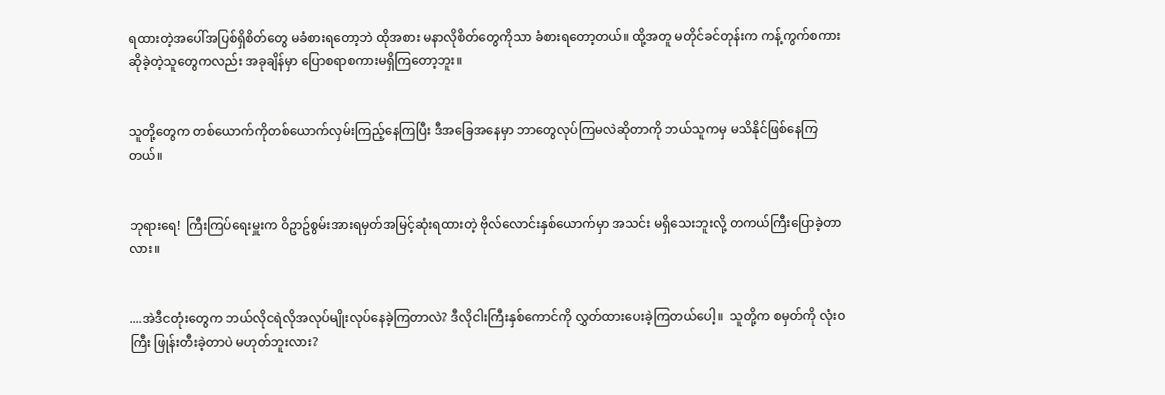ရထားတဲ့အပေါ်အပြစ်ရှိစိတ်တွေ မခံစားရတော့ဘဲ ထိုအစား မနာလိုစိတ်တွေကိုသာ ခံစားရတော့တယ်။ ထို့အတူ မတိုင်ခင်တုန်းက ကန့်ကွက်စကားဆိုခဲ့တဲ့သူတွေကလည်း အခုချိန်မှာ ပြောစရာစကားမရှိကြတော့ဘူး။


သူတို့တွေက တစ်ယောက်ကိုတစ်ယောက်လှမ်းကြည့်နေကြပြီး ဒီအခြေအနေမှာ ဘာတွေလုပ်ကြမလဲဆိုတာကို ဘယ်သူကမှ မသိနိုင်ဖြစ်နေကြတယ်။


ဘုရားရေ!  ကြီးကြပ်ရေးမှူးက ဝိဥာဥ်စွမ်းအားရမှတ်အမြင့်ဆုံးရထားတဲ့ ဗိုလ်လောင်းနှစ်ယောက်မှာ အသင်း မရှိသေးဘူးလို့ တကယ်ကြီးပြောခဲ့တာလား။


....အဲဒီငတုံးတွေက ဘယ်လိုငရဲလိုအလုပ်မျိုးလုပ်နေခဲ့ကြတာလဲ? ဒီလိုငါးကြီးနှစ်ကောင်ကို လွှတ်ထားပေးခဲ့ကြတယ်ပေါ့။  သူတို့က စမှတ်ကို လုံး၀ကြီး ဖြုန်းတီးခဲ့တာပဲ မဟုတ်ဘူးလား?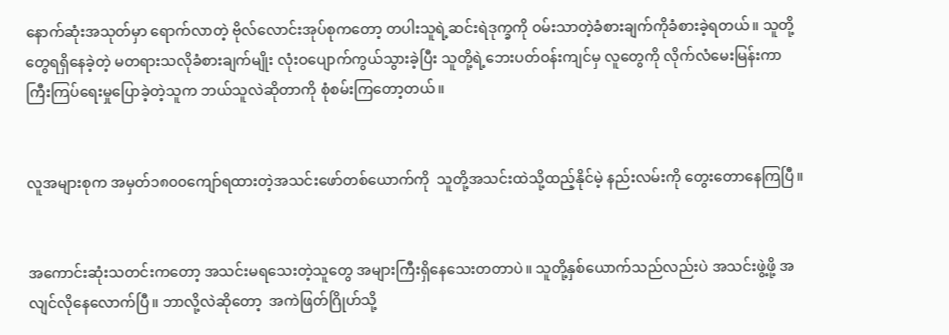နောက်ဆုံးအသုတ်မှာ ရောက်လာတဲ့ ဗိုလ်လောင်းအုပ်စုကတော့ တပါးသူရဲ့ဆင်းရဲဒုက္ခကို ဝမ်းသာတဲ့ခံစားချက်ကိုခံစားခဲ့ရတယ်။ သူတို့တွေရရှိနေခဲ့တဲ့ မတရားသလိုခံစားချက်မျိုး လုံးဝပျောက်ကွယ်သွားခဲ့ပြီး သူတို့ရဲ့ဘေးပတ်ဝန်းကျင်မှ လူတွေကို လိုက်လံမေးမြန်းကာ ကြီးကြပ်ရေးမှုပြောခဲ့တဲ့သူက ဘယ်သူလဲဆိုတာကို စုံစမ်းကြတော့တယ်။


လူအများစုက အမှတ်၁၈၀၀ကျော်ရထားတဲ့အသင်းဖော်တစ်ယောက်ကို  သူတို့အသင်းထဲသို့ထည့်နိုင်မဲ့ နည်းလမ်းကို တွေးတောနေကြပြီ။


အကောင်းဆုံးသတင်းကတော့ အသင်းမရသေးတဲ့သူတွေ အများကြီးရှိနေသေးတတာပဲ။ သူတို့နှစ်ယောက်သည်လည်းပဲ အသင်းဖွဲ့ဖို့ အလျင်လိုနေလောက်ပြီ။ ဘာလို့လဲဆိုတော့  အကဲဖြတ်ဂြိုဟ်သို့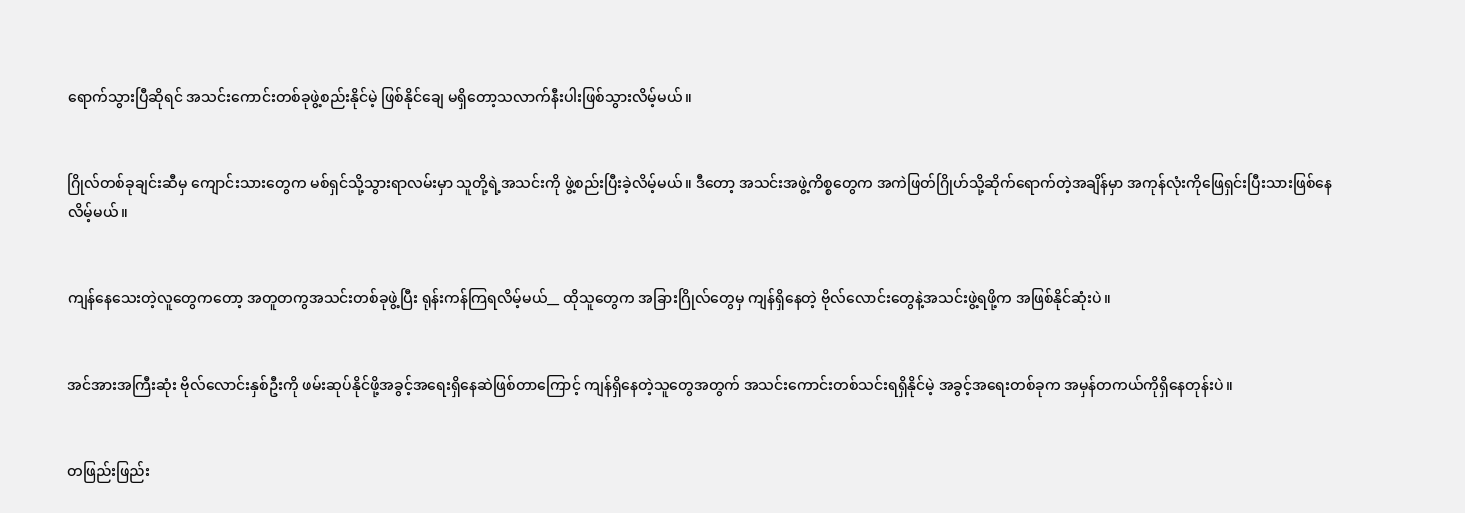ရောက်သွားပြီဆိုရင် အသင်းကောင်းတစ်ခုဖွဲ့စည်းနိုင်မဲ့ ဖြစ်နိုင်ချေ မရှိတော့သလာက်နီးပါးဖြစ်သွားလိမ့်မယ်။


ဂြိုလ်တစ်ခုချင်းဆီမှ ကျောင်းသားတွေက မစ်ရှင်သို့သွားရာလမ်းမှာ သူတို့ရဲ့အသင်းကို ဖွဲ့စည်းပြီးခဲ့လိမ့်မယ်။ ဒီတော့ အသင်းအဖွဲ့ကိစ္စတွေက အကဲဖြတ်ဂြိုဟ်သို့ဆိုက်ရောက်တဲ့အချိန်မှာ အကုန်လုံးကိုဖြေရှင်းပြီးသားဖြစ်နေလိမ့်မယ်။


ကျန်နေသေးတဲ့လူတွေကတော့ အတူတကွအသင်းတစ်ခုဖွဲ့ပြီး ရုန်းကန်ကြရလိမ့်မယ်__ ထိုသူတွေက အခြားဂြိုလ်တွေမှ ကျန်ရှိနေတဲ့ ဗိုလ်လောင်းတွေနဲ့အသင်းဖွဲ့ရဖို့က အဖြစ်နိုင်ဆုံးပဲ။


အင်အားအကြီးဆုံး ဗိုလ်လောင်းနှစ်ဦးကို ဖမ်းဆုပ်နိုင်ဖို့အခွင့်အရေးရှိနေဆဲဖြစ်တာကြောင့် ကျန်ရှိနေတဲ့သူတွေအတွက် အသင်းကောင်းတစ်သင်းရရှိနိုင်မဲ့ အခွင့်အရေးတစ်ခုက အမှန်တကယ်ကိုရှိနေတုန်းပဲ။


တဖြည်းဖြည်း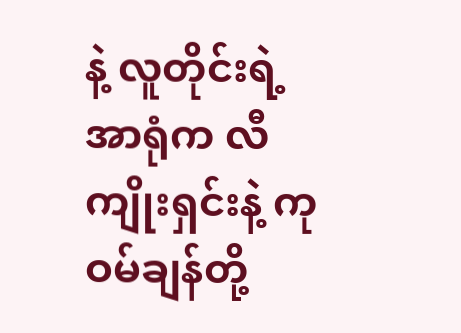နဲ့ လူတိုင်းရဲ့အာရုံက လီကျိုးရှင်းနဲ့ ကုဝမ်ချန်တို့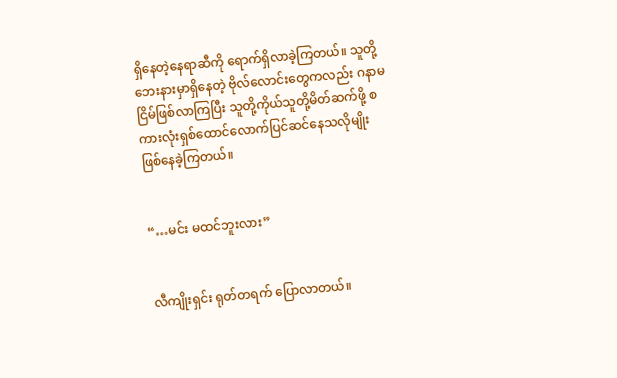ရှိနေတဲ့နေရာဆီကို ရောက်ရှိလာခဲ့ကြတယ်။ သူတို့ဘေးနားမှာရှိနေတဲ့ ဗိုလ်လောင်းတွေကလည်း ဂနာမငြိမ်ဖြစ်လာကြပြီး သူတို့ကိုယ်သူတို့မိတ်ဆက်ဖို့ စကားလုံးရှစ်ထောင်လောက်ပြင်ဆင်နေသလိုမျိုး ဖြစ်နေခဲ့ကြတယ်။


“…မင်း မထင်ဘူးလား”


လီကျိုးရှင်း ရုတ်တရက် ပြောလာတယ်။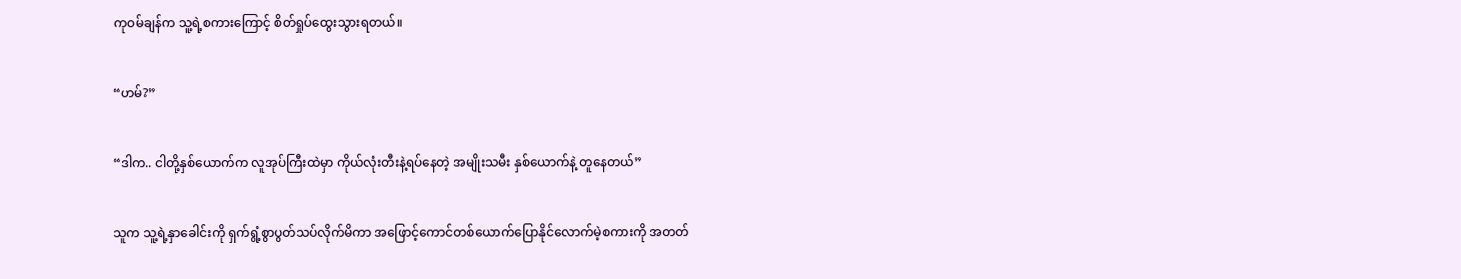ကုဝမ်ချန်က သူ့ရဲ့စကားကြောင့် စိတ်ရှုပ်ထွေးသွားရတယ်။


“ဟမ်?”


“ဒါက.. ငါတို့နှစ်ယောက်က လူအုပ်ကြီးထဲမှာ ကိုယ်လုံးတီးနဲ့ရပ်နေတဲ့ အမျိုးသမီး နှစ်ယောက်နဲ့ တူနေတယ်”


သူက သူ့ရဲ့နှာခေါင်းကို ရှက်ရွံ့စွာပွတ်သပ်လိုက်မိကာ အဖြောင့်ကောင်တစ်ယောက်ပြောနိုင်လောက်မဲ့စကားကို အတတ်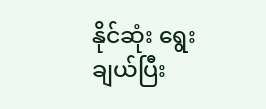နိုင်ဆုံး ရွေးချယ်ပြီး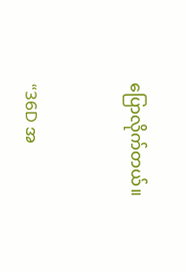ပြောလိုက်တယ်။


“36D အ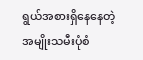ရွယ်အစားရှိနေနေတဲ့ အမျိုးသမီးပုံစံ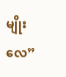မျိုးလေ”